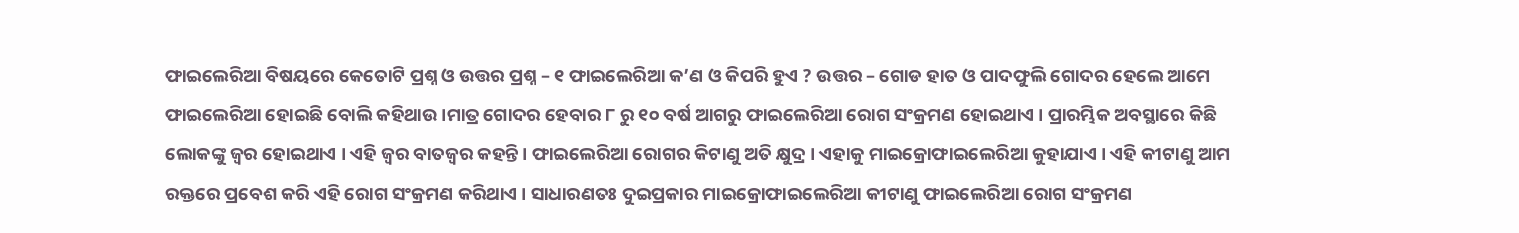ଫାଇଲେରିଆ ବିଷୟରେ କେତୋଟି ପ୍ରଶ୍ନ ଓ ଉତ୍ତର ପ୍ରଶ୍ନ – ୧ ଫାଇଲେରିଆ କ’ଣ ଓ କିପରି ହୁଏ ? ଉତ୍ତର – ଗୋଡ ହାତ ଓ ପାଦଫୁଲି ଗୋଦର ହେଲେ ଆମେ ଫାଇଲେରିଆ ହୋଇଛି ବୋଲି କହିଥାଉ ।ମାତ୍ର ଗୋଦର ହେବାର ୮ ରୁ ୧୦ ବର୍ଷ ଆଗରୁ ଫାଇଲେରିଆ ରୋଗ ସଂକ୍ରମଣ ହୋଇଥାଏ । ପ୍ରାରମ୍ଭିକ ଅବସ୍ଥାରେ କିଛି ଲୋକଙ୍କୁ ଜ୍ଵର ହୋଇଥାଏ । ଏହି ଜ୍ଵର ବାତଜ୍ଵର କହନ୍ତି । ଫାଇଲେରିଆ ରୋଗର କିଟାଣୁ ଅତି କ୍ଷୁଦ୍ର । ଏହାକୁ ମାଇକ୍ରୋଫାଇଲେରିଆ କୁହାଯାଏ । ଏହି କୀଟାଣୁ ଆମ ରକ୍ତରେ ପ୍ରବେଶ କରି ଏହି ରୋଗ ସଂକ୍ରମଣ କରିଥାଏ । ସାଧାରଣତଃ ଦୁଇପ୍ରକାର ମାଇକ୍ରୋଫାଇଲେରିଆ କୀଟାଣୁ ଫାଇଲେରିଆ ରୋଗ ସଂକ୍ରମଣ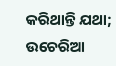କରିଥାନ୍ତି ଯଥା; ଉଚେରିଆ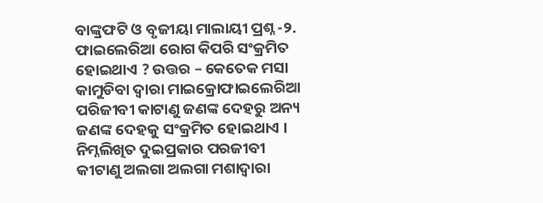ବାଙ୍କ୍ରଫଟି ଓ ବୃଜୀୟା ମାଲାୟୀ ପ୍ରଶ୍ନ -୨. ଫାଇଲେରିଆ ରୋଗ କିପରି ସଂକ୍ରମିତ ହୋଇଥାଏ ? ଉତ୍ତର – କେତେକ ମସା କାମୁଡିବା ଦ୍ଵାରା ମାଇକ୍ରୋଫାଇଲେରିଆ ପରିଜୀବୀ କାଟାଣୁ ଜଣଙ୍କ ଦେହରୁ ଅନ୍ୟ ଜଣଙ୍କ ଦେହକୁ ସଂକ୍ରମିତ ହୋଇଥାଏ । ନିମ୍ନଲିଖିତ ଦୁଇପ୍ରକାର ପରଜୀବୀ କୀଟାଣୁ ଅଲଗା ଅଲଗା ମଶାଦ୍ଵାରା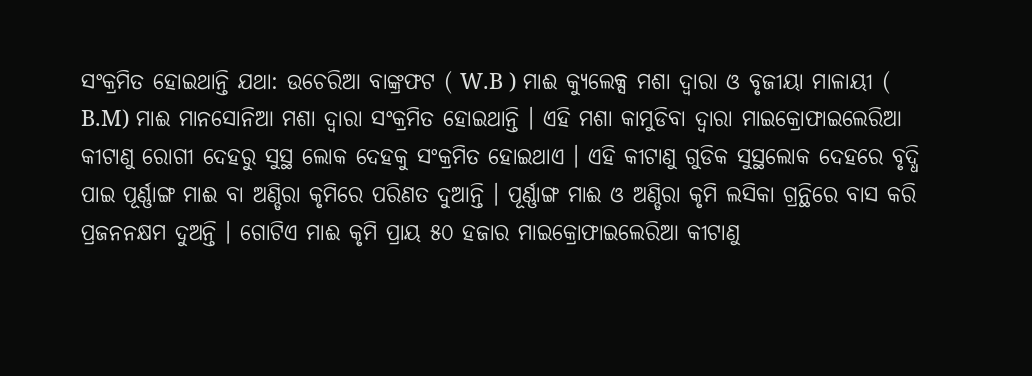ସଂକ୍ରମିତ ହୋଇଥାନ୍ତି ଯଥା: ଉଚେରିଆ ବାଙ୍କ୍ରଫଟ ( W.B ) ମାଈ କ୍ୟୁଲେକ୍ସ ମଶା ଦ୍ଵାରା ଓ ବୃଜୀୟା ମାଳାୟୀ ( B.M) ମାଈ ମାନସୋନିଆ ମଶା ଦ୍ଵାରା ସଂକ୍ରମିତ ହୋଇଥାନ୍ତି । ଏହି ମଶା କାମୁଡିବା ଦ୍ଵାରା ମାଇକ୍ରୋଫାଇଲେରିଆ କୀଟାଣୁ ରୋଗୀ ଦେହରୁ ସୁସ୍ଥ ଲୋକ ଦେହକୁ ସଂକ୍ରମିତ ହୋଇଥାଏ । ଏହି କୀଟାଣୁ ଗୁଡିକ ସୁସ୍ଥଲୋକ ଦେହରେ ବୃଦ୍ଧି ପାଇ ପୂର୍ଣ୍ଣାଙ୍ଗ ମାଈ ବା ଅଣ୍ଡିରା କୃମିରେ ପରିଣତ ଦୁଆନ୍ତି । ପୂର୍ଣ୍ଣାଙ୍ଗ ମାଈ ଓ ଅଣ୍ଡିରା କୃମି ଲସିକା ଗ୍ରନ୍ଥିରେ ବାସ କରି ପ୍ରଜନନକ୍ଷମ ଦୁଅନ୍ତି । ଗୋଟିଏ ମାଈ କୃମି ପ୍ରାୟ ୫୦ ହଜାର ମାଇକ୍ରୋଫାଇଲେରିଆ କୀଟାଣୁ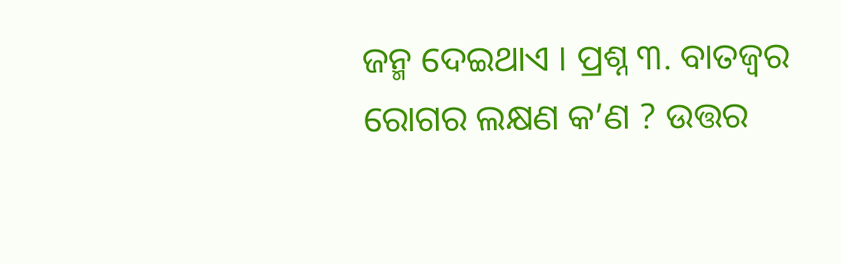ଜନ୍ମ ଦେଇଥାଏ । ପ୍ରଶ୍ନ ୩. ବାତଜ୍ଵର ରୋଗର ଲକ୍ଷଣ କ’ଣ ? ଉତ୍ତର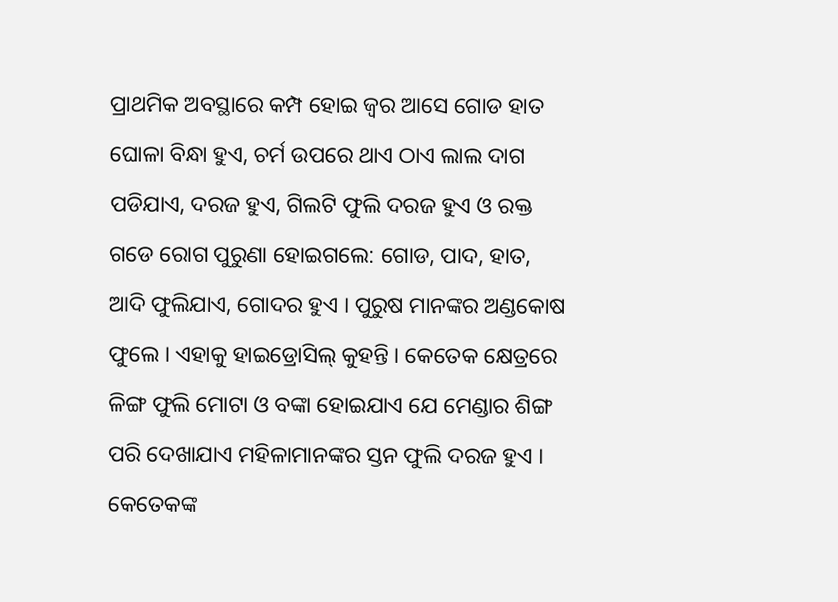ପ୍ରାଥମିକ ଅବସ୍ଥାରେ କମ୍ପ ହୋଇ ଜ୍ଵର ଆସେ ଗୋଡ ହାତ ଘୋଳା ବିନ୍ଧା ହୁଏ, ଚର୍ମ ଉପରେ ଥାଏ ଠାଏ ଲାଲ ଦାଗ ପଡିଯାଏ, ଦରଜ ହୁଏ, ଗିଲଟି ଫୁଲି ଦରଜ ହୁଏ ଓ ରକ୍ତ ଗଡେ ରୋଗ ପୁରୁଣା ହୋଇଗଲେ: ଗୋଡ, ପାଦ, ହାତ, ଆଦି ଫୁଲିଯାଏ, ଗୋଦର ହୁଏ । ପୁରୁଷ ମାନଙ୍କର ଅଣ୍ଡକୋଷ ଫୁଲେ । ଏହାକୁ ହାଇଡ୍ରୋସିଲ୍ କୁହନ୍ତି । କେତେକ କ୍ଷେତ୍ରରେ ଳିଙ୍ଗ ଫୁଲି ମୋଟା ଓ ବଙ୍କା ହୋଇଯାଏ ଯେ ମେଣ୍ଡାର ଶିଙ୍ଗ ପରି ଦେଖାଯାଏ ମହିଳାମାନଙ୍କର ସ୍ତନ ଫୁଲି ଦରଜ ହୁଏ । କେତେକଙ୍କ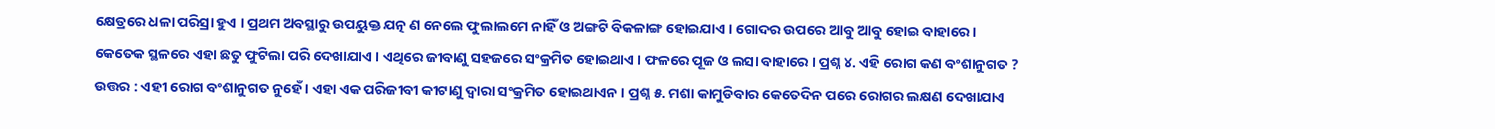କ୍ଷେତ୍ରରେ ଧଳା ପରିସ୍ରା ହୁଏ । ପ୍ରଥମ ଅବସ୍ଥାରୁ ଉପୟୁକ୍ତ ଯତ୍ନ ଣ ନେଲେ ଫୁଲାଲମେ ନାହିଁ ଓ ଅଙ୍ଗଟି ବିକଳାଙ୍ଗ ହୋଇଯାଏ । ଗୋଦର ଉପରେ ଆବୁ ଆବୁ ହୋଇ ବାହାରେ । କେତେକ ସ୍ଥଳରେ ଏହା ଛତୁ ଫୁଟିଲା ପରି ଦେଖାଯାଏ । ଏଥିରେ ଜୀବାଣୁ ସହଜରେ ସଂକ୍ରମିତ ହୋଇଥାଏ । ଫଳରେ ପୂଜ ଓ ଲସା ବାହାରେ । ପ୍ରଶ୍ନ ୪. ଏହି ରୋଗ କଣ ବଂଶାନୁଗତ ? ଉତ୍ତର : ଏହୀ ରୋଗ ବଂଶାନୁଗତ ନୁହେଁ । ଏହା ଏକ ପରିଜୀବୀ କୀଟାଣୁ ଦ୍ଵାରା ସଂକ୍ରମିତ ହୋଇଥାଏନ । ପ୍ରଶ୍ନ ୫. ମଶା କାମୁଡିବାର କେତେଦିନ ପରେ ରୋଗର ଲକ୍ଷଣ ଦେଖାଯାଏ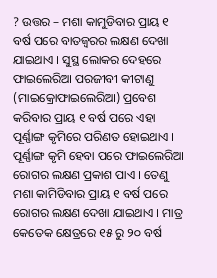? ଉତ୍ତର – ମଶା କାମୁଡିବାର ପ୍ରାୟ ୧ ବର୍ଷ ପରେ ବାତଜ୍ଵରର ଲକ୍ଷଣ ଦେଖା ଯାଇଥାଏ । ସୁସ୍ଥ ଲୋକର ଦେହରେ ଫାଇଲେରିଆ ପରଜୀବୀ କୀଟାଣୁ (ମାଇକ୍ରୋଫାଇଲେରିଆ) ପ୍ରବେଶ କରିବାର ପ୍ରାୟ ୧ ବର୍ଷ ପରେ ଏହା ପୂର୍ଣ୍ଣାଙ୍ଗ କୃମିରେ ପରିଣତ ହୋଇଥାଏ । ପୂର୍ଣ୍ଣାଙ୍ଗ କୃମି ହେବା ପରେ ଫାଇଲେରିଆ ରୋଗର ଲକ୍ଷଣ ପ୍ରକାଶ ପାଏ । ତେଣୁ ମଶା କାମିଡିବାର ପ୍ରାୟ ୧ ବର୍ଷ ପରେ ରୋଗର ଲକ୍ଷଣ ଦେଖା ଯାଇଥାଏ । ମାତ୍ର କେତେକ କ୍ଷେତ୍ରରେ ୧୫ ରୁ ୨୦ ବର୍ଷ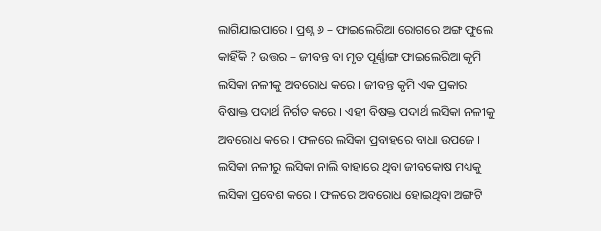ଲାଗିଯାଇପାରେ । ପ୍ରଶ୍ନ ୬ – ଫାଇଲେରିଆ ରୋଗରେ ଅଙ୍ଗ ଫୁଲେ କାହିଁକି ? ଉତ୍ତର – ଜୀବନ୍ତ ବା ମୃତ ପୂର୍ଣ୍ଣାଙ୍ଗ ଫାଇଲେରିଆ କୃମି ଲସିକା ନଳୀକୁ ଅବରୋଧ କରେ । ଜୀବନ୍ତ କୃମି ଏକ ପ୍ରକାର ବିଷାକ୍ତ ପଦାର୍ଥ ନିର୍ଗତ କରେ । ଏହୀ ବିଷକ୍ତ ପଦାର୍ଥ ଲସିକା ନଳୀକୁ ଅବରୋଧ କରେ । ଫଳରେ ଲସିକା ପ୍ରବାହରେ ବାଧା ଉପଜେ । ଲସିକା ନଳୀରୁ ଲସିକା ନାଲି ବାହାରେ ଥିବା ଜୀବକୋଷ ମଧ୍ୟକୁ ଲସିକା ପ୍ରବେଶ କରେ । ଫଳରେ ଅବରୋଧ ହୋଇଥିବା ଅଙ୍ଗଟି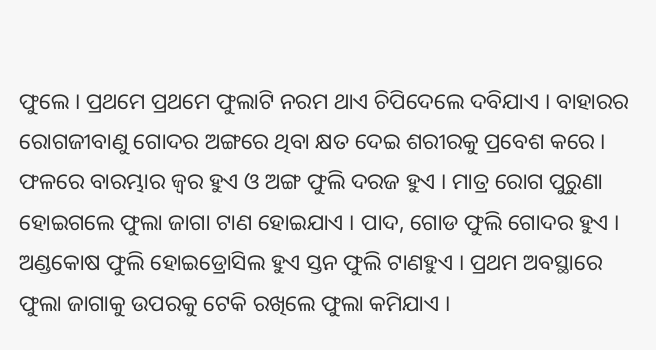ଫୁଲେ । ପ୍ରଥମେ ପ୍ରଥମେ ଫୁଲାଟି ନରମ ଥାଏ ଚିପିଦେଲେ ଦବିଯାଏ । ବାହାରର ରୋଗଜୀବାଣୁ ଗୋଦର ଅଙ୍ଗରେ ଥିବା କ୍ଷତ ଦେଇ ଶରୀରକୁ ପ୍ରବେଶ କରେ । ଫଳରେ ବାରମ୍ଭାର ଜ୍ଵର ହୁଏ ଓ ଅଙ୍ଗ ଫୁଲି ଦରଜ ହୁଏ । ମାତ୍ର ରୋଗ ପୁରୁଣା ହୋଇଗଲେ ଫୁଲା ଜାଗା ଟାଣ ହୋଇଯାଏ । ପାଦ, ଗୋଡ ଫୁଲି ଗୋଦର ହୁଏ । ଅଣ୍ଡକୋଷ ଫୁଲି ହୋଇଡ୍ରୋସିଲ ହୁଏ ସ୍ତନ ଫୁଲି ଟାଣହୁଏ । ପ୍ରଥମ ଅବସ୍ଥାରେ ଫୁଲା ଜାଗାକୁ ଉପରକୁ ଟେକି ରଖିଲେ ଫୁଲା କମିଯାଏ ।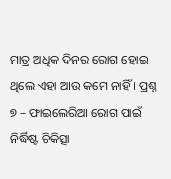ମାତ୍ର ଅଧିକ ଦିନର ରୋଗ ହୋଇ ଥିଲେ ଏହା ଆଉ କମେ ନାହିଁ । ପ୍ରଶ୍ନ ୭ – ଫାଇଲେରିଆ ରୋଗ ପାଇଁ ନିର୍ଦ୍ଧିଷ୍ଟ ଚିକିତ୍ସା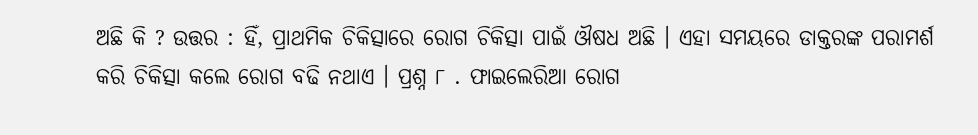ଅଛି କି ? ଉତ୍ତର : ହିଁ, ପ୍ରାଥମିକ ଚିକିତ୍ସାରେ ରୋଗ ଚିକିତ୍ସା ପାଇଁ ଔଷଧ ଅଛି । ଏହା ସମୟରେ ଡାକ୍ତରଙ୍କ ପରାମର୍ଶ କରି ଚିକିତ୍ସା କଲେ ରୋଗ ବଢି ନଥାଏ । ପ୍ରଶ୍ନ ୮ . ଫାଇଲେରିଆ ରୋଗ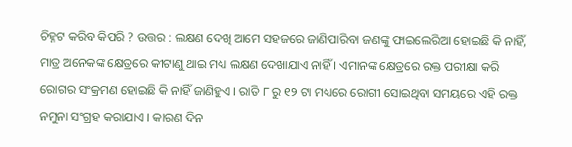ଚିହ୍ନଟ କରିବ କିପରି ? ଉତ୍ତର : ଲକ୍ଷଣ ଦେଖି ଆମେ ସହଜରେ ଜାଣିପାରିବା ଜଣଙ୍କୁ ଫାଇଲେରିଆ ହୋଇଛି କି ନାହିଁ, ମାତ୍ର ଅନେକଙ୍କ କ୍ଷେତ୍ରରେ କୀଟାଣୁ ଥାଇ ମଧ୍ୟ ଲକ୍ଷଣ ଦେଖାଯାଏ ନାହିଁ । ଏମାନଙ୍କ କ୍ଷେତ୍ରରେ ରକ୍ତ ପରୀକ୍ଷା କରି ରୋଗର ସଂକ୍ରମଣ ହୋଇଛି କି ନାହିଁ ଜାଣିହୁଏ । ରାତି ୮ ରୁ ୧୨ ଟା ମଧ୍ୟରେ ରୋଗୀ ସୋଇଥିବା ସମୟରେ ଏହି ରକ୍ତ ନମୁନା ସଂଗ୍ରହ କରାଯାଏ । କାରଣ ଦିନ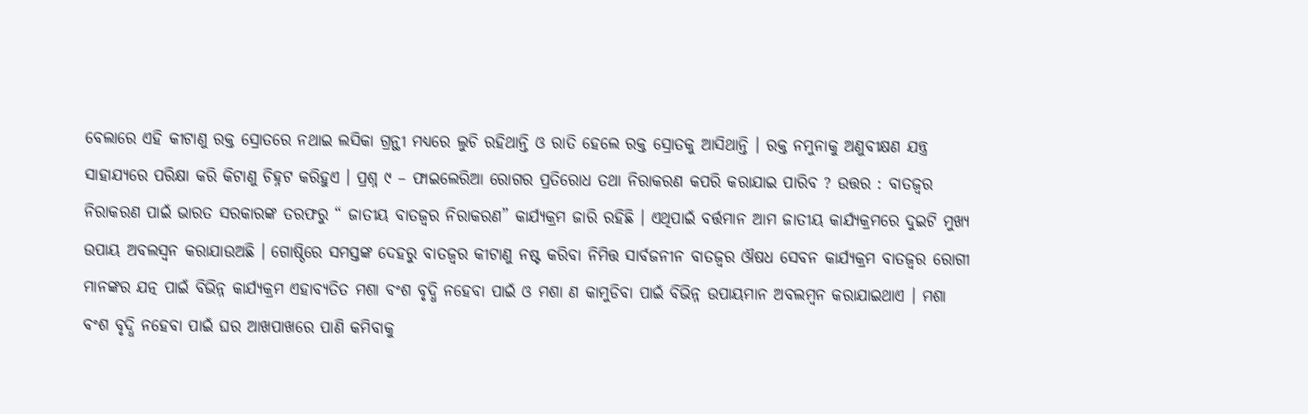ବେଲାରେ ଏହି କୀଟାଣୁ ରକ୍ତ ସ୍ରୋତରେ ନଥାଇ ଲସିକା ଗ୍ରନ୍ଥୀ ମଧ୍ୟରେ ଲୁଚି ରହିଥାନ୍ତି ଓ ରାତି ହେଲେ ରକ୍ତ ସ୍ରୋତକୁ ଆସିଥାନ୍ତି । ରକ୍ତ ନମୁନାକୁ ଅଣୁବୀକ୍ଷଣ ଯନ୍ତ୍ର ସାହାଯ୍ୟରେ ପରିକ୍ଷା କରି କିଟାଣୁ ଚିହ୍ନଟ କରିହୁଏ । ପ୍ରଶ୍ନ ୯ – ଫାଇଲେରିଆ ରୋଗର ପ୍ରତିରୋଧ ତଥା ନିରାକରଣ କପରି କରାଯାଇ ପାରିବ ? ଉତ୍ତର : ବାତଜ୍ଵର ନିରାକରଣ ପାଇଁ ଭାରତ ସରକାରଙ୍କ ତରଫରୁ “ ଜାତୀୟ ବାତଜ୍ଵର ନିରାକରଣ” କାର୍ଯ୍ୟକ୍ରମ ଜାରି ରହିଛି । ଏଥିପାଇଁ ବର୍ତ୍ତମାନ ଆମ ଜାତୀୟ କାର୍ଯ୍ୟକ୍ରମରେ ଦୁଇଟି ମୁଖ୍ୟ ଉପାୟ ଅବଲସ୍ଵନ କରାଯାଉଅଛି । ଗୋଷ୍ଠିରେ ସମସ୍ତଙ୍କ ଦେହରୁ ବାତଜ୍ଵର କୀଟାଣୁ ନଷ୍ଟ କରିବା ନିମିତ୍ତ ସାର୍ବଜନୀନ ବାତଜ୍ଵର ଔଷଧ ସେବନ କାର୍ଯ୍ୟକ୍ରମ ବାତଜ୍ଵର ରୋଗୀ ମାନଙ୍କର ଯତ୍ନ ପାଇଁ ବିଭିନ୍ନ କାର୍ଯ୍ୟକ୍ରମ ଏହାବ୍ୟତିତ ମଶା ବଂଶ ବୃଦ୍ଧି ନହେବା ପାଇଁ ଓ ମଶା ଣ କାମୁଡିବା ପାଇଁ ବିଭିନ୍ନ ଉପାୟମାନ ଅବଲମ୍ବନ କରାଯାଇଥାଏ । ମଶା ବଂଶ ବୃଦ୍ଧି ନହେବା ପାଇଁ ଘର ଆଖପାଖରେ ପାଣି କମିବାକୁ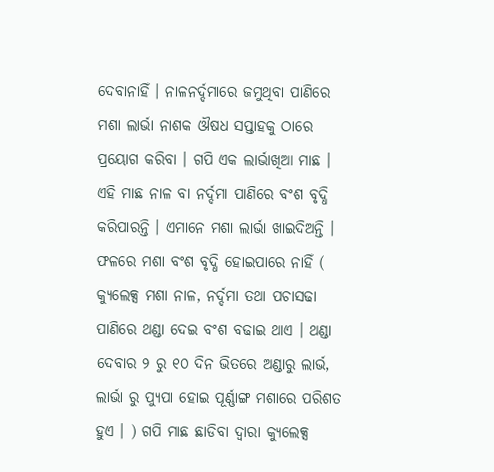ଦେବାନାହିଁ । ନାଳନର୍ଦ୍ଦମାରେ ଜମୁଥିବା ପାଣିରେ ମଶା ଲାର୍ଭା ନାଶକ ଔଷଧ ସପ୍ତାହକୁ ଠାରେ ପ୍ରୟୋଗ କରିବା । ଗପି ଏକ ଲାର୍ଭାଖିଆ ମାଛ । ଏହି ମାଛ ନାଳ ବା ନର୍ଦ୍ଦମା ପାଣିରେ ବଂଶ ବୃଦ୍ଧି କରିପାରନ୍ତି । ଏମାନେ ମଶା ଲାର୍ଭା ଖାଇଦିଅନ୍ତି । ଫଳରେ ମଶା ବଂଶ ବୃଦ୍ଧି ହୋଇପାରେ ନାହିଁ ( କ୍ୟୁଲେକ୍ସ ମଶା ନାଳ, ନର୍ଦ୍ଦମା ତଥା ପଚାସଢା ପାଣିରେ ଥଣ୍ଡା ଦେଇ ବଂଶ ବଢାଇ ଥାଏ । ଥଣ୍ଡା ଦେବାର ୨ ରୁ ୧୦ ଦିନ ଭିତରେ ଅଣ୍ଡାରୁ ଲାର୍ଭ, ଲାର୍ଭା ରୁ ପ୍ୟୁପା ହୋଇ ପୂର୍ଣ୍ଣାଙ୍ଗ ମଶାରେ ପରିଶତ ହୁଏ । ) ଗପି ମାଛ ଛାଡିବା ଦ୍ଵାରା କ୍ୟୁଲେକ୍ସ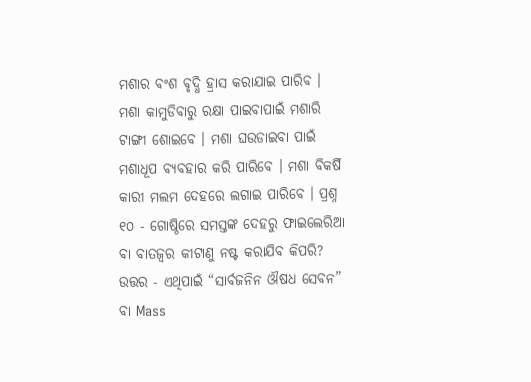ମଶାର ବଂଶ ବୃଦ୍ଧି ହ୍ରାସ କରାଯାଇ ପାରିବ । ମଶା କାମୁଡିବାରୁ ରକ୍ଷା ପାଇବାପାଇଁ ମଶାରି ଟାଙ୍ଗୀ ଶୋଇବେ । ମଶା ଘଉଡାଇବା ପାଇଁ ମଶାଧୂପ ବ୍ୟବହାର କରି ପାରିବେ । ମଶା ବିକର୍ଷି କାରୀ ମଲମ ଦେହରେ ଲଗାଇ ପାରିବେ । ପ୍ରଶ୍ନ ୧୦ - ଗୋଷ୍ଠିରେ ସମସ୍ତଙ୍କ ଦେହରୁ ଫାଇଲେରିଆ ବା ବାତଜ୍ଵର କୀଟାଣୁ ନଷ୍ଟ କରାଯିବ କିପରି? ଉତ୍ତର - ଏଥିପାଇଁ “ସାର୍ବଜନିନ ଔଷଧ ସେବନ” ବା Mass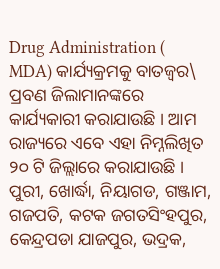Drug Administration ( MDA) କାର୍ଯ୍ୟକ୍ରମକୁ ବାତଜ୍ଵର\ ପ୍ରବଣ ଜିଲାମାନଙ୍କରେ କାର୍ଯ୍ୟକାରୀ କରାଯାଉଛି । ଆମ ରାଜ୍ୟରେ ଏବେ ଏହା ନିମ୍ନଲିଖିତ ୨୦ ଟି ଜିଲ୍ଲାରେ କରାଯାଉଛି । ପୁରୀ, ଖୋର୍ଦ୍ଧା, ନିୟାଗଡ, ଗଞ୍ଜାମ, ଗଜପତି, କଟକ ଜଗତସିଂହପୁର, କେନ୍ଦ୍ରପଡା ଯାଜପୁର, ଭଦ୍ରକ,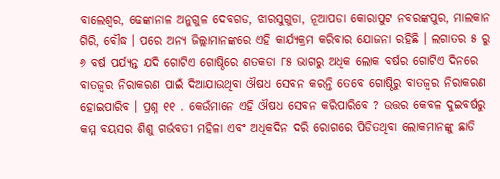ବାଲେଶ୍ଵର, ଢେଙ୍କାନାଳ ଅନୁଗୁଳ ଦେବଗଡ, ଝାରସୁଗୁଡା, ନୂଆପଡା କୋରାପୁଟ ନବରଙ୍କପୁର, ମାଲକାନ ଗିରି, ବୌଦ୍ଧ । ପରେ ଅନ୍ୟ ଜିଲ୍ଲାମାନଙ୍କରେ ଏହି କାର୍ଯ୍ୟକ୍ରମ କରିବାର ଯୋଜନା ରହିଛି । ଲଗାତର ୫ ରୁ ୬ ବର୍ଷ ପର୍ଯ୍ୟନ୍ତ ଯଦି ଗୋଟିଏ ଗୋଷ୍ଠିରେ ଶତକଡା ୮୫ ଭାଗରୁ ଅଧିକ ଲୋକ ବର୍ଷର ଗୋଟିଏ ଦିନରେ ବାତଜ୍ଵର ନିରାକରଣ ପାଇଁ ଦିଆଯାଉଥିବା ଔଷଧ ସେବନ କରନ୍ତି ତେବେ ଗୋଷ୍ଠିରୁ ବାତଜ୍ଵର ନିରାକରଣ ହୋଇପାରିବ । ପ୍ରଶ୍ନ ୧୧ . କେଉଁମାନେ ଏହି ଔଷଧ ସେବନ କରିପାରିବେ ? ଉତ୍ତର କେବଳ ଦୁଇବର୍ଷରୁ କମ୍ମ ବୟସର ଶିଶୁ ଗର୍ଭବତୀ ମହିଳା ଏବଂ ଅଧିକଦିନ ଦରି ରୋଗରେ ପିଡିତଥିବା ଲୋକମାନଙ୍କୁ ଛାଡି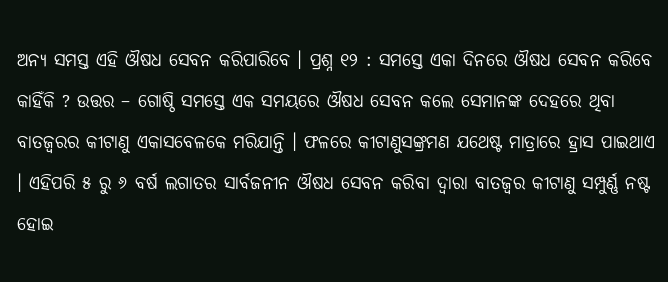ଅନ୍ୟ ସମସ୍ତ ଏହି ଔଷଧ ସେବନ କରିପାରିବେ । ପ୍ରଶ୍ନ ୧୨ : ସମସ୍ତେ ଏକା ଦିନରେ ଔଷଧ ସେବନ କରିବେ କାହିଁକି ? ଉତ୍ତର – ଗୋଷ୍ଠି ସମସ୍ତେ ଏକ ସମୟରେ ଔଷଧ ସେବନ କଲେ ସେମାନଙ୍କ ଦେହରେ ଥିବା ବାତଜ୍ଵରର କୀଟାଣୁ ଏକାସବେଳକେ ମରିଯାନ୍ତି । ଫଳରେ କୀଟାଣୁସଙ୍କ୍ରମଣ ଯଥେଷ୍ଟ ମାତ୍ରାରେ ହ୍ରାସ ପାଇଥାଏ । ଏହିପରି ୫ ରୁ ୬ ବର୍ଷ ଲଗାତର ସାର୍ବଜନୀନ ଔଷଧ ସେବନ କରିବା ଦ୍ଵାରା ବାତଜ୍ଵର କୀଟାଣୁ ସମ୍ପୁର୍ଣ୍ଣ ନଷ୍ଟ ହୋଇ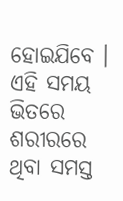ହୋଇଯିବେ । ଏହି ସମୟ ଭିତରେ ଶରୀରରେ ଥିବା ସମସ୍ତ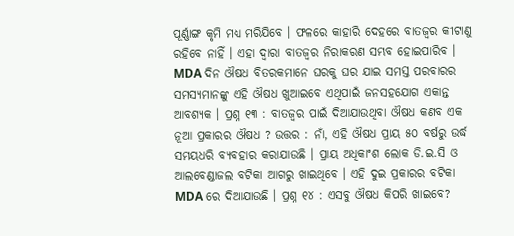ପୂର୍ଣ୍ଣାଙ୍ଗ କୃମି ମଧ୍ୟ ମରିଯିବେ । ଫଳରେ କାହାରି ଦେହରେ ବାତଜ୍ଵର କୀଟାଣୁ ରହିବେ ନାହିଁ । ଏହା ଦ୍ଵାରା ବାତଜ୍ଵର ନିରାକରଣ ସମ୍ଭବ ହୋଇପାରିବ । MDA ଦିନ ଔଷଧ ବିତରକମାନେ ଘରକୁ ଘର ଯାଇ ସମସ୍ତ ପରବାରର ସମସ୍ୟମାନଙ୍କୁ ଏହି ଔଷଧ ଖୁଆଇବେ ଏଥିପାଇଁ ଜନସହଯୋଗ ଏକାନ୍ତ ଆବଶ୍ୟକ । ପ୍ରଶ୍ନ ୧୩ : ବାତଜ୍ଵର ପାଇଁ ଦିଆଯାଉଥିବା ଔଷଧ କଣବ ଏକ ନୂଆ ପ୍ରକାରର ଔଷଧ ? ଉତ୍ତର : ନାଁ, ଏହି ଔଷଧ ପ୍ରାୟ ୫୦ ବର୍ଷରୁ ଉର୍ଦ୍ଧ ସମୟଧରି ବ୍ୟବହାର କରାଯାଉଛି । ପ୍ରାୟ ଅଧିକାଂଶ ଲୋକ ଡି.ଇ.ସି ଓ ଆଲବେଣ୍ଡାଜଲ ବଟିକା ଆଗରୁ ଖାଇଥିବେ । ଏହି ଦୁଇ ପ୍ରକାରର ବଟିକା MDA ରେ ଦିଆଯାଉଛି । ପ୍ରଶ୍ନ ୧୪ : ଏସବୁ ଔଷଧ କିପରି ଖାଇବେ?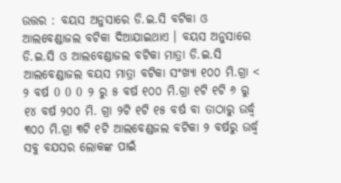ଉତ୍ତର : ବୟସ ଅନୁସାରେ ଡି.ଇ.ସି ବଟିକା ଓ ଆଲବେଣ୍ଡାଜଲ ବଟିକା ଦିଆଯାଇଥାଏ । ବୟସ ଅନୁସାରେ ଡି.ଇ.ସି ଓ ଆଲବେଣ୍ଡାଜଲ ବଟିକା ମାତ୍ରା ଡି.ଇ.ସି ଆଲବେଣ୍ଡାଜଲ ବୟସ ମାତ୍ରା ବଟିକା ସଂଖ୍ୟା ୧୦୦ ମି.ଗ୍ରା < ୨ ବର୍ଷ 0 0 0 ୨ ରୁ ୫ ବର୍ଷ ୧୦୦ ମି.ଗ୍ରା ୧ଟି ୧ଟି ୬ ରୁ ୧୪ ବର୍ଷ ୨୦୦ ମି. ଗ୍ରା ୨ଟି ୧ଟି ୧୫ ବର୍ଷ ବା ତାଠାରୁ ଉର୍ଦ୍ଧ୍ଵ ୩୦୦ ମି.ଗ୍ରା ୩ଟି ୧ଟି ଆଲବେଣ୍ଡଜଲ ବଟିକା ୨ ବର୍ଷରୁ ଉର୍ଦ୍ଧ୍ଵ ସବୁ ବଯସର ଲୋକଙ୍କ ପାଇଁ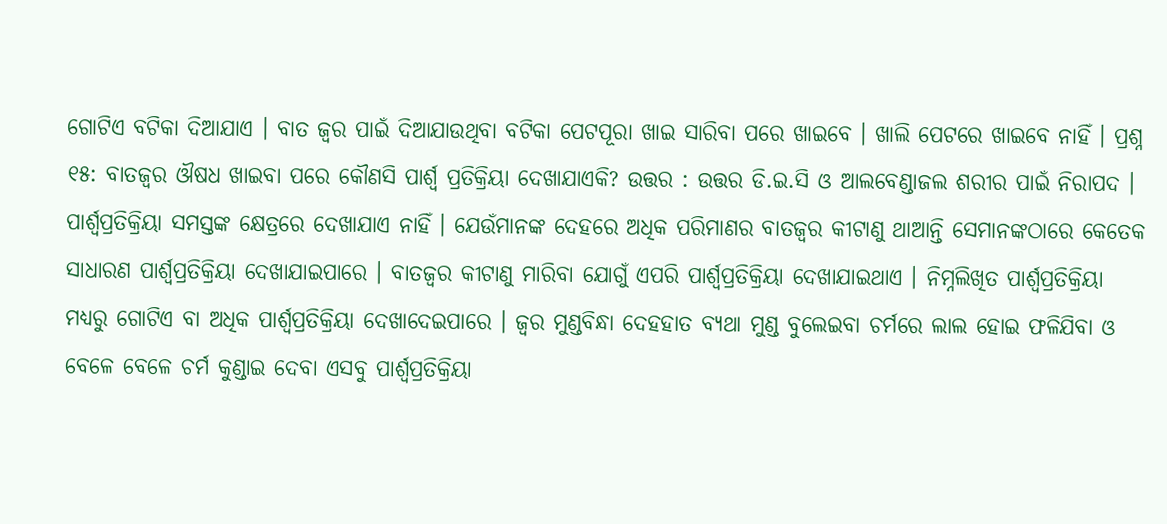ଗୋଟିଏ ବଟିକା ଦିଆଯାଏ । ବାତ ଜ୍ଵର ପାଇଁ ଦିଆଯାଉଥିବା ବଟିକା ପେଟପୂରା ଖାଇ ସାରିବା ପରେ ଖାଇବେ । ଖାଲି ପେଟରେ ଖାଇବେ ନାହିଁ । ପ୍ରଶ୍ନ ୧୫: ବାତଜ୍ଵର ଔଷଧ ଖାଇବା ପରେ କୌଣସି ପାର୍ଶ୍ଵ ପ୍ରତିକ୍ରିୟା ଦେଖାଯାଏକି? ଉତ୍ତର : ଉତ୍ତର ଡି.ଇ.ସି ଓ ଆଲବେଣ୍ଡାଜଲ ଶରୀର ପାଇଁ ନିରାପଦ । ପାର୍ଶ୍ଵପ୍ରତିକ୍ରିୟା ସମସ୍ତଙ୍କ କ୍ଷେତ୍ରରେ ଦେଖାଯାଏ ନାହିଁ । ଯେଉଁମାନଙ୍କ ଦେହରେ ଅଧିକ ପରିମାଣର ବାତଜ୍ଵର କୀଟାଣୁ ଥାଆନ୍ତି ସେମାନଙ୍କଠାରେ କେତେକ ସାଧାରଣ ପାର୍ଶ୍ଵପ୍ରତିକ୍ରିୟା ଦେଖାଯାଇପାରେ । ବାତଜ୍ଵର କୀଟାଣୁ ମାରିବା ଯୋଗୁଁ ଏପରି ପାର୍ଶ୍ଵପ୍ରତିକ୍ରିୟା ଦେଖାଯାଇଥାଏ । ନିମ୍ନଲିଖିତ ପାର୍ଶ୍ଵପ୍ରତିକ୍ରିୟା ମଧ୍ୟରୁ ଗୋଟିଏ ବା ଅଧିକ ପାର୍ଶ୍ଵପ୍ରତିକ୍ରିୟା ଦେଖାଦେଇପାରେ । ଜ୍ଵର ମୁଣ୍ଡବିନ୍ଧା ଦେହହାତ ବ୍ୟଥା ମୁଣ୍ଡ ବୁଲେଇବା ଚର୍ମରେ ଲାଲ ହୋଇ ଫଳିଯିବା ଓ ବେଳେ ବେଳେ ଚର୍ମ କୁଣ୍ଡାଇ ଦେବା ଏସବୁ ପାର୍ଶ୍ଵପ୍ରତିକ୍ରିୟା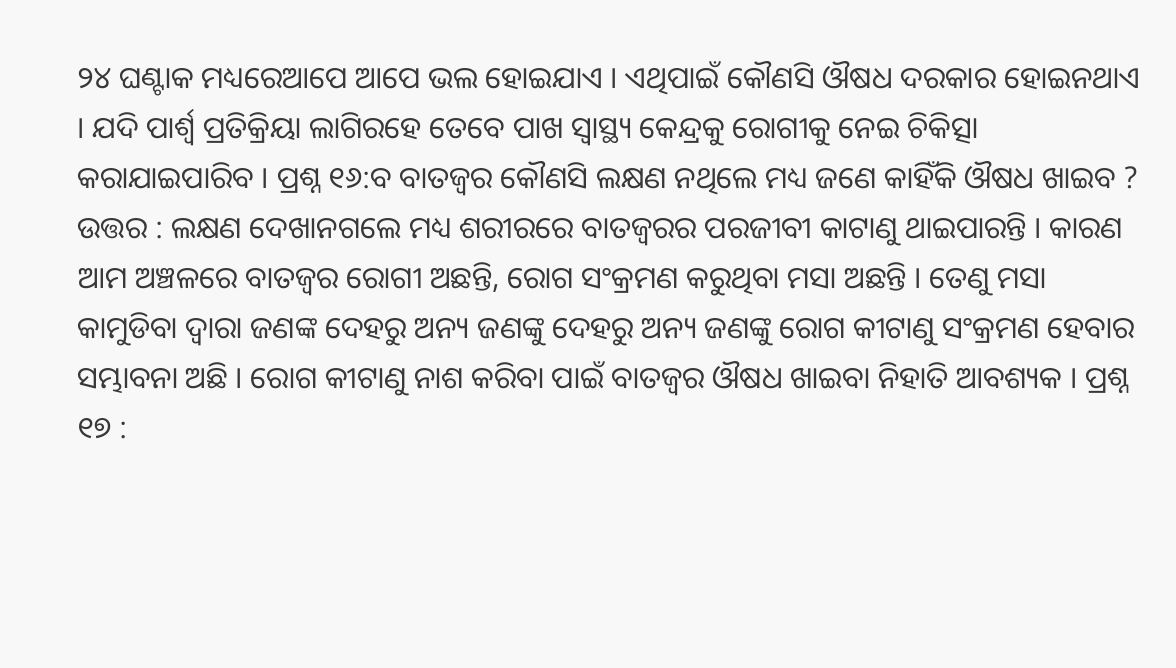୨୪ ଘଣ୍ଟାକ ମଧ୍ୟରେଆପେ ଆପେ ଭଲ ହୋଇଯାଏ । ଏଥିପାଇଁ କୌଣସି ଔଷଧ ଦରକାର ହୋଇନଥାଏ । ଯଦି ପାର୍ଶ୍ଵ ପ୍ରତିକ୍ରିୟା ଲାଗିରହେ ତେବେ ପାଖ ସ୍ୱାସ୍ଥ୍ୟ କେନ୍ଦ୍ରକୁ ରୋଗୀକୁ ନେଇ ଚିକିତ୍ସା କରାଯାଇପାରିବ । ପ୍ରଶ୍ନ ୧୬:ବ ବାତଜ୍ଵର କୌଣସି ଲକ୍ଷଣ ନଥିଲେ ମଧ୍ୟ ଜଣେ କାହିଁକି ଔଷଧ ଖାଇବ ? ଉତ୍ତର : ଲକ୍ଷଣ ଦେଖାନଗଲେ ମଧ୍ୟ ଶରୀରରେ ବାତଜ୍ଵରର ପରଜୀବୀ କାଟାଣୁ ଥାଇପାରନ୍ତି । କାରଣ ଆମ ଅଞ୍ଚଳରେ ବାତଜ୍ଵର ରୋଗୀ ଅଛନ୍ତି, ରୋଗ ସଂକ୍ରମଣ କରୁଥିବା ମସା ଅଛନ୍ତି । ତେଣୁ ମସା କାମୁଡିବା ଦ୍ଵାରା ଜଣଙ୍କ ଦେହରୁ ଅନ୍ୟ ଜଣଙ୍କୁ ଦେହରୁ ଅନ୍ୟ ଜଣଙ୍କୁ ରୋଗ କୀଟାଣୁ ସଂକ୍ରମଣ ହେବାର ସମ୍ଭାବନା ଅଛି । ରୋଗ କୀଟାଣୁ ନାଶ କରିବା ପାଇଁ ବାତଜ୍ଵର ଔଷଧ ଖାଇବା ନିହାତି ଆବଶ୍ୟକ । ପ୍ରଶ୍ନ ୧୭ :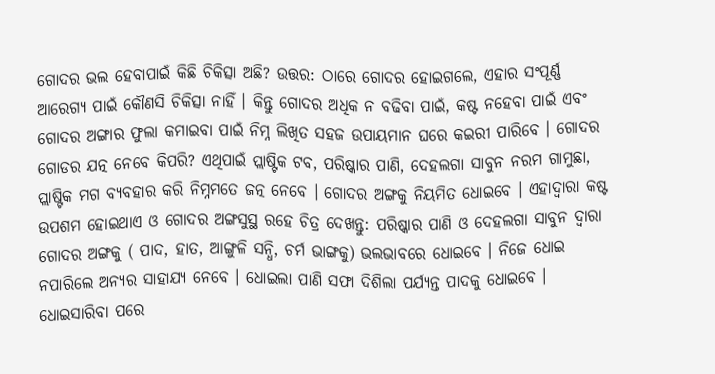ଗୋଦର ଭଲ ହେବାପାଇଁ କିଛି ଚିକିତ୍ସା ଅଛି? ଉତ୍ତର: ଠାରେ ଗୋଦର ହୋଇଗଲେ, ଏହାର ସଂପୂର୍ଣ୍ଣ ଆରେଗ୍ୟ ପାଇଁ କୌଣସି ଚିକିତ୍ସା ନାହିଁ । କିନ୍ତୁ ଗୋଦର ଅଧିକ ନ ବଢିବା ପାଇଁ, କଷ୍ଟ ନହେବା ପାଇଁ ଏବଂ ଗୋଦର ଅଙ୍ଗାର ଫୁଲା କମାଇବା ପାଇଁ ନିମ୍ନ ଲିଖିତ ସହଜ ଉପାୟମାନ ଘରେ କଇରୀ ପାରିବେ । ଗୋଦର ଗୋଡର ଯତ୍ନ ନେବେ କିପରି? ଏଥିପାଇଁ ପ୍ଲାଷ୍ଟିକ ଟବ, ପରିଷ୍କାର ପାଣି, ଦେହଲଗା ସାବୁନ ନରମ ଗାମୁଛା, ପ୍ଲାଷ୍ଟିକ ମଗ ବ୍ୟବହାର କରି ନିମ୍ନମତେ ଜତ୍ନ ନେବେ । ଗୋଦର ଅଙ୍ଗକୁ ନିୟମିତ ଧୋଇବେ । ଏହାଦ୍ଵାରା କଷ୍ଟ ଉପଶମ ହୋଇଥାଏ ଓ ଗୋଦର ଅଙ୍ଗସୁସ୍ଥ ରହେ ଚିତ୍ର ଦେଖନ୍ତୁ: ପରିଷ୍କାର ପାଣି ଓ ଦେହଲଗା ସାବୁନ ଦ୍ଵାରା ଗୋଦର ଅଙ୍ଗକୁ ( ପାଦ, ହାତ, ଆଙ୍ଗୁଳି ସନ୍ଧି, ଚର୍ମ ଭାଙ୍ଗକୁ) ଭଲଭାବରେ ଧୋଇବେ । ନିଜେ ଧୋଇ ନପାରିଲେ ଅନ୍ୟର ସାହାଯ୍ୟ ନେବେ । ଧୋଇଲା ପାଣି ସଫା ଦିଶିଲା ପର୍ଯ୍ୟନ୍ତ ପାଦକୁ ଧୋଇବେ । ଧୋଇସାରିବା ପରେ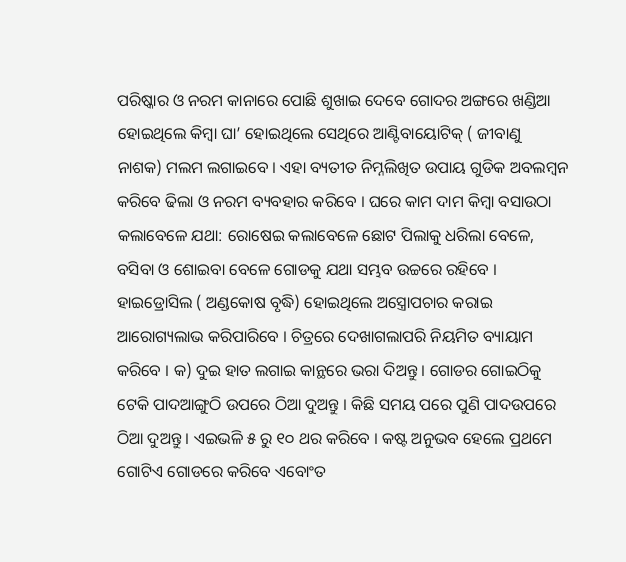ପରିଷ୍କାର ଓ ନରମ କାନାରେ ପୋଛି ଶୁଖାଇ ଦେବେ ଗୋଦର ଅଙ୍ଗରେ ଖଣ୍ଡିଆ ହୋଇଥିଲେ କିମ୍ବା ଘା’ ହୋଇଥିଲେ ସେଥିରେ ଆଣ୍ଟିବାୟୋଟିକ୍ ( ଜୀବାଣୁ ନାଶକ) ମଲମ ଲଗାଇବେ । ଏହା ବ୍ୟତୀତ ନିମ୍ନଲିଖିତ ଉପାୟ ଗୁଡିକ ଅବଲମ୍ବନ କରିବେ ଢିଲା ଓ ନରମ ବ୍ୟବହାର କରିବେ । ଘରେ କାମ ଦାମ କିମ୍ବା ବସାଉଠା କଲାବେଳେ ଯଥା: ରୋଷେଇ କଲାବେଳେ ଛୋଟ ପିଲାକୁ ଧରିଲା ବେଳେ, ବସିବା ଓ ଶୋଇବା ବେଳେ ଗୋଡକୁ ଯଥା ସମ୍ଭବ ଉଚ୍ଚରେ ରହିବେ । ହାଇଡ୍ରୋସିଲ ( ଅଣ୍ଡକୋଷ ବୃଦ୍ଧି) ହୋଇଥିଲେ ଅସ୍ତ୍ରୋପଚାର କରାଇ ଆରୋଗ୍ୟଲାଭ କରିପାରିବେ । ଚିତ୍ରରେ ଦେଖାଗଲାପରି ନିୟମିତ ବ୍ୟାୟାମ କରିବେ । କ) ଦୁଇ ହାତ ଲଗାଇ କାନ୍ଥରେ ଭରା ଦିଅନ୍ତୁ । ଗୋଡର ଗୋଇଠିକୁ ଟେକି ପାଦଆଙ୍ଗୁଠି ଉପରେ ଠିଆ ଦୁଅନ୍ତୁ । କିଛି ସମୟ ପରେ ପୁଣି ପାଦଉପରେ ଠିଆ ଦୁଅନ୍ତୁ । ଏଇଭଳି ୫ ରୁ ୧୦ ଥର କରିବେ । କଷ୍ଟ ଅନୁଭବ ହେଲେ ପ୍ରଥମେ ଗୋଟିଏ ଗୋଡରେ କରିବେ ଏବୋଂତ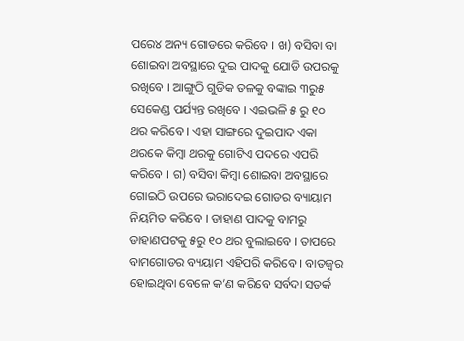ପରେ୪ ଅନ୍ୟ ଗୋଡରେ କରିବେ । ଖ) ବସିବା ବା ଶୋଇବା ଅବସ୍ଥାରେ ଦୁଇ ପାଦକୁ ଯୋଡି ଉପରକୁ ରଖିବେ । ଆଙ୍ଗୁଠି ଗୁଡିକ ତଳକୁ ବଙ୍କାଇ ୩ରୁ୫ ସେକେଣ୍ଡ ପର୍ଯ୍ୟନ୍ତ ରଖିବେ । ଏଇଭଳି ୫ ରୁ ୧୦ ଥର କରିବେ । ଏହା ସାଙ୍ଗରେ ଦୁଇପାଦ ଏକା ଥରକେ କିମ୍ବା ଥରକୁ ଗୋଟିଏ ପଦରେ ଏପରି କରିବେ । ଗ) ବସିବା କିମ୍ବା ଶୋଇବା ଅବସ୍ଥାରେ ଗୋଇଠି ଉପରେ ଭରାଦେଇ ଗୋଡର ବ୍ୟାୟାମ ନିୟମିତ କରିବେ । ଡାହାଣ ପାଦକୁ ବାମରୁ ଡାହାଣପଟକୁ ୫ରୁ ୧୦ ଥର ବୁଲାଇବେ । ତାପରେ ବାମଗୋଡର ବ୍ୟୟାମ ଏହିପରି କରିବେ । ବାତଜ୍ଵର ହୋଇଥିବା ବେଳେ କ’ଣ କରିବେ ସର୍ବଦା ସତର୍କ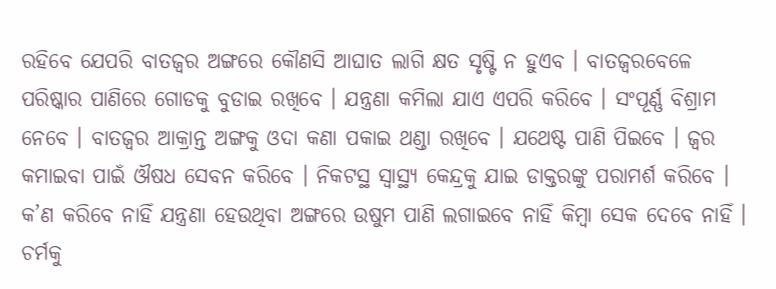ରହିବେ ଯେପରି ବାତଜ୍ଵର ଅଙ୍ଗରେ କୌଣସି ଆଘାତ ଲାଗି କ୍ଷତ ସୃଷ୍ଟି ନ ହୁଏବ । ବାତଜ୍ଵରବେଳେ ପରିଷ୍କାର ପାଣିରେ ଗୋଡକୁ ବୁଡାଇ ରଖିବେ । ଯନ୍ତ୍ରଣା କମିଲା ଯାଏ ଏପରି କରିବେ । ସଂପୂର୍ଣ୍ଣ ବିଶ୍ରାମ ନେବେ । ବାତଜ୍ଵର ଆକ୍ରାନ୍ତ ଅଙ୍ଗକୁ ଓଦା କଣା ପକାଇ ଥଣ୍ଡା ରଖିବେ । ଯଥେଷ୍ଟ ପାଣି ପିଇବେ । ଜ୍ଵର କମାଇବା ପାଇଁ ଔଷଧ ସେବନ କରିବେ । ନିକଟସ୍ଥ ସ୍ୱାସ୍ଥ୍ୟ କେନ୍ଦ୍ରକୁ ଯାଇ ଡାକ୍ତରଙ୍କୁ ପରାମର୍ଶ କରିବେ । କ’ଣ କରିବେ ନାହିଁ ଯନ୍ତ୍ରଣା ହେଉଥିବା ଅଙ୍ଗରେ ଉଷୁମ ପାଣି ଲଗାଇବେ ନାହିଁ କିମ୍ବା ସେକ ଦେବେ ନାହିଁ । ଚର୍ମକୁ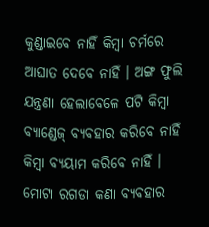କୁଣ୍ଡାଇବେ ନାହିଁ କିମ୍ବା ଚର୍ମରେ ଆଘାତ ଦେବେ ନାହିଁ । ଅଙ୍ଗ ଫୁଲି ଯନ୍ତ୍ରଣା ହେଲାବେଳେ ପଟି କିମ୍ବା ବ୍ୟାଣ୍ଡେଜ୍ ବ୍ୟବହାର କରିବେ ନାହିଁ କିମ୍ବା ବ୍ୟୟାମ କରିବେ ନାହିଁ । ମୋଟା ରଗଡା କଣା ବ୍ୟବହାର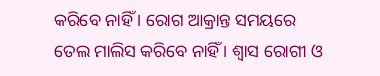କରିବେ ନାହିଁ । ରୋଗ ଆକ୍ରାନ୍ତ ସମୟରେ ତେଲ ମାଲିସ କରିବେ ନାହିଁ । ଶ୍ଵାସ ରୋଗୀ ଓ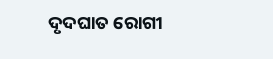ଦୃଦଘାତ ରୋଗୀ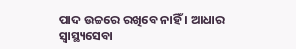ପାଦ ଉଚ୍ଚରେ ରଖିବେ ନାହିଁ । ଆଧାର ସ୍ୱାସ୍ଥ୍ୟସେବା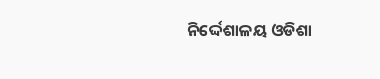ନିର୍ଦ୍ଦେଶାଳୟ ଓଡିଶା